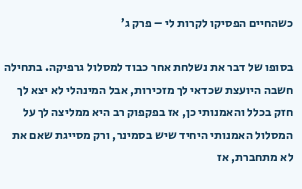כשהחיים הפסיקו לקרות לי – פרק ג’

בסופו של דבר את נשלחת אחר כבוד למסלול גרפיקה. בתחילה חשבה היועצת שכדאי לך מזכירות, אבל המינהלי לא יצא לך חזק בכלל והאמנותי כן, אז בפקפוק רב היא ממליצה לך על המסלול האמנותי היחיד שיש בסמינר, ורק מסייגת שאם את לא מתחברת, אז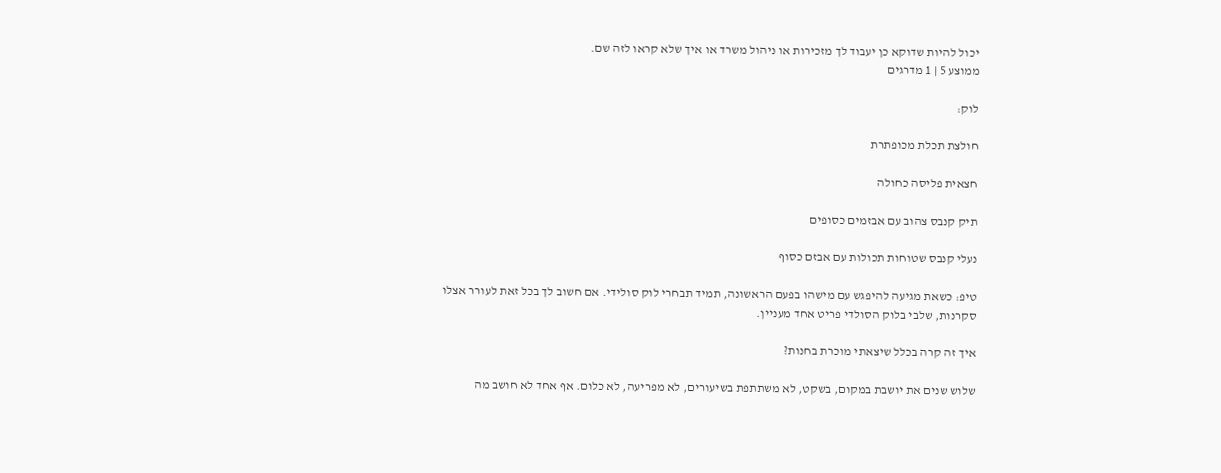יכול להיות שדוקא כן יעבוד לך מזכירות או ניהול משרד או איך שלא קראו לזה שם.
ממוצע 5 | 1 מדרגים

לוק:

חולצת תכלת מכופתרת

חצאית פליסה כחולה

תיק קנבס צהוב עם אבזמים כסופים

נעלי קנבס שטוחות תכולות עם אבזם כסוף

טיפ: כשאת מגיעה להיפגש עם מישהו בפעם הראשונה, תמיד תבחרי לוק סולידי. אם חשוב לך בכל זאת לעורר אצלו סקרנות, שלבי בלוק הסולדי פריט אחד מעניין.

איך זה קרה בכלל שיצאתי מוכרת בחנות?

שלוש שנים את יושבת במקום, בשקט, לא משתתפת בשיעורים, לא מפריעה, לא כלום. אף אחד לא חושב מה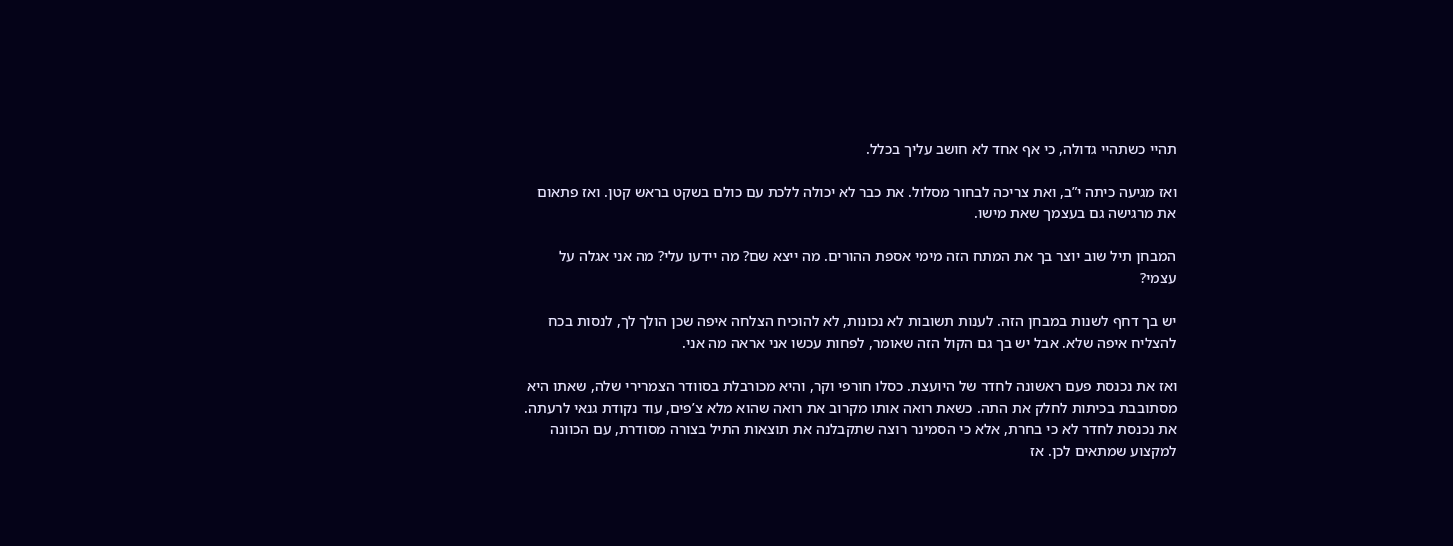תהיי כשתהיי גדולה, כי אף אחד לא חושב עליך בכלל.

ואז מגיעה כיתה י”ב, ואת צריכה לבחור מסלול. את כבר לא יכולה ללכת עם כולם בשקט בראש קטן. ואז פתאום את מרגישה גם בעצמך שאת מישו.

המבחן תיל שוב יוצר בך את המתח הזה מימי אספת ההורים. מה ייצא שם? מה יידעו עלי? מה אני אגלה על עצמי?

יש בך דחף לשנות במבחן הזה. לענות תשובות לא נכונות, לא להוכיח הצלחה איפה שכן הולך לך, לנסות בכח להצליח איפה שלא. אבל יש בך גם הקול הזה שאומר, לפחות עכשו אני אראה מה אני.

ואז את נכנסת פעם ראשונה לחדר של היועצת. כסלו חורפי וקר, והיא מכורבלת בסוודר הצמרירי שלה, שאתו היא מסתובבת בכיתות לחלק את התה. כשאת רואה אותו מקרוב את רואה שהוא מלא צ’פים, עוד נקודת גנאי לרעתה. את נכנסת לחדר לא כי בחרת, אלא כי הסמינר רוצה שתקבלנה את תוצאות התיל בצורה מסודרת, עם הכוונה למקצוע שמתאים לכן. אז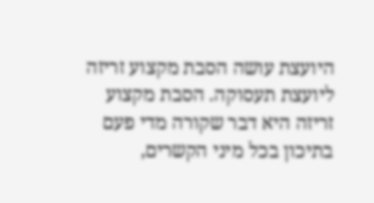היועצת עושה הסבת מקצוע זריזה ליועצת תעסוקה. הסבת מקצוע זריזה היא דבר שקורה מדי פעם בתיכון בכל מיני הקשרים,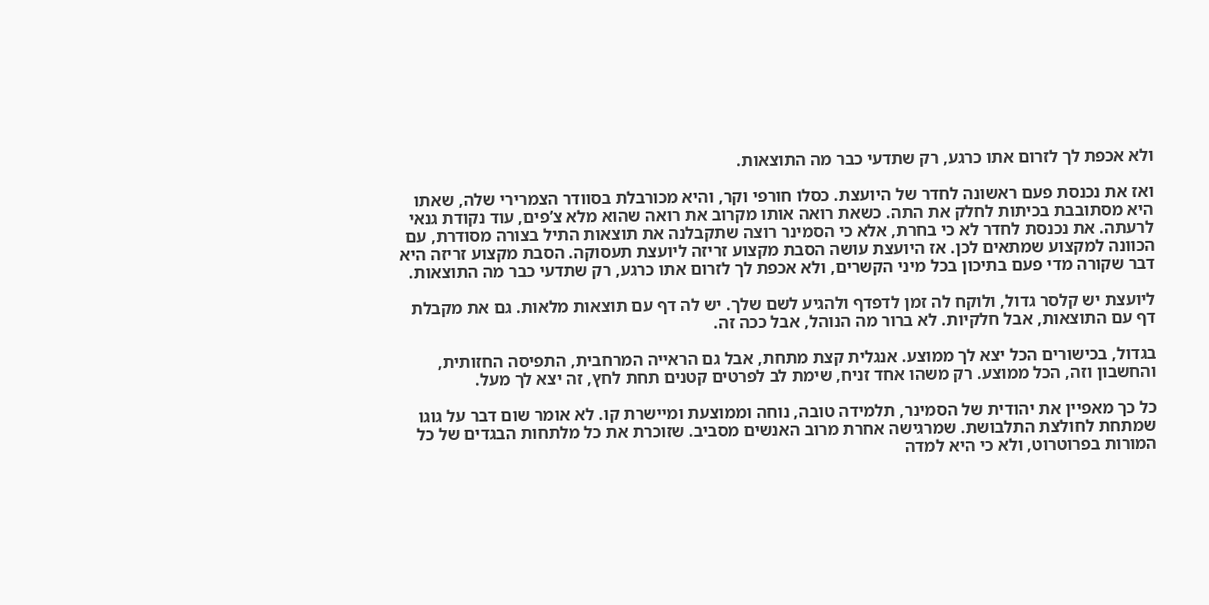ולא אכפת לך לזרום אתו כרגע, רק שתדעי כבר מה התוצאות.

ואז את נכנסת פעם ראשונה לחדר של היועצת. כסלו חורפי וקר, והיא מכורבלת בסוודר הצמרירי שלה, שאתו היא מסתובבת בכיתות לחלק את התה. כשאת רואה אותו מקרוב את רואה שהוא מלא צ’פים, עוד נקודת גנאי לרעתה. את נכנסת לחדר לא כי בחרת, אלא כי הסמינר רוצה שתקבלנה את תוצאות התיל בצורה מסודרת, עם הכוונה למקצוע שמתאים לכן. אז היועצת עושה הסבת מקצוע זריזה ליועצת תעסוקה. הסבת מקצוע זריזה היא דבר שקורה מדי פעם בתיכון בכל מיני הקשרים, ולא אכפת לך לזרום אתו כרגע, רק שתדעי כבר מה התוצאות.

ליועצת יש קלסר גדול, ולוקח לה זמן לדפדף ולהגיע לשם שלך. יש לה דף עם תוצאות מלאות. גם את מקבלת דף עם התוצאות, אבל חלקיות. לא ברור מה הנוהל, אבל ככה זה.

בגדול, בכישורים הכל יצא לך ממוצע. אנגלית קצת מתחת, אבל גם הראייה המרחבית, התפיסה החזותית, והחשבון וזה, הכל ממוצע. רק משהו אחד זניח, שימת לב לפרטים קטנים תחת לחץ, זה יצא לך מעל.

כל כך מאפיין את יהודית של הסמינר, תלמידה טובה, נוחה וממוצעת ומיישרת קו. לא אומר שום דבר על גוגו שמתחת לחולצת התלבושת. שמרגישה אחרת מרוב האנשים מסביב. שזוכרת את כל מלתחות הבגדים של כל המורות בפרוטרוט, ולא כי היא למדה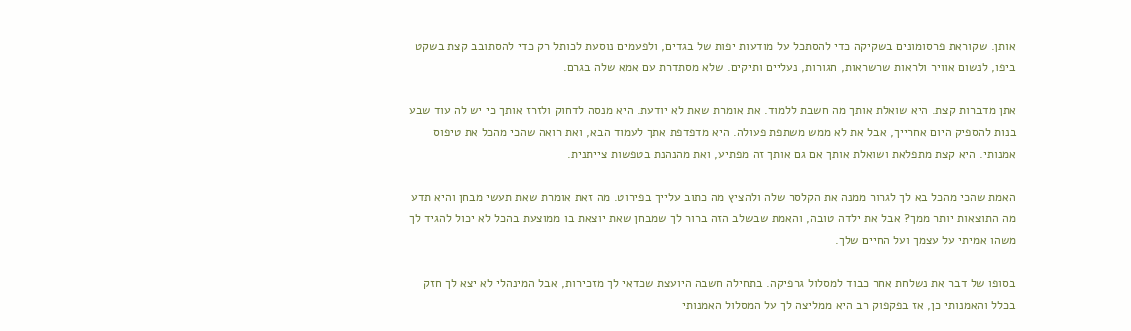אותן. שקוראת פרסומונים בשקיקה כדי להסתכל על מודעות יפות של בגדים, ולפעמים נוסעת לכותל רק כדי להסתובב קצת בשקט ביפו, לנשום אוויר ולראות שרשראות, חגורות, נעליים ותיקים. שלא מסתדרת עם אמא שלה בגרם.

אתן מדברות קצת. היא שואלת אותך מה חשבת ללמוד. את אומרת שאת לא יודעת. היא מנסה לדחוק ולזרז אותך כי יש לה עוד שבע בנות להספיק היום אחרייך, אבל את לא ממש משתפת פעולה. היא מדפדפת אתך לעמוד הבא, ואת רואה שהכי מהכל את טיפוס אמנותי. היא קצת מתפלאת ושואלת אותך אם גם אותך זה מפתיע, ואת מהנהנת בטפשות צייתנית.

האמת שהכי מהכל בא לך לגרור ממנה את הקלסר שלה ולהציץ מה כתוב עלייך בפירוט. מה זאת אומרת שאת תעשי מבחן והיא תדע מה התוצאות יותר ממך? אבל את ילדה טובה, והאמת שבשלב הזה ברור לך שמבחן שאת יוצאת בו ממוצעת בהכל לא יכול להגיד לך משהו אמיתי על עצמך ועל החיים שלך.

בסופו של דבר את נשלחת אחר כבוד למסלול גרפיקה. בתחילה חשבה היועצת שכדאי לך מזכירות, אבל המינהלי לא יצא לך חזק בכלל והאמנותי כן, אז בפקפוק רב היא ממליצה לך על המסלול האמנותי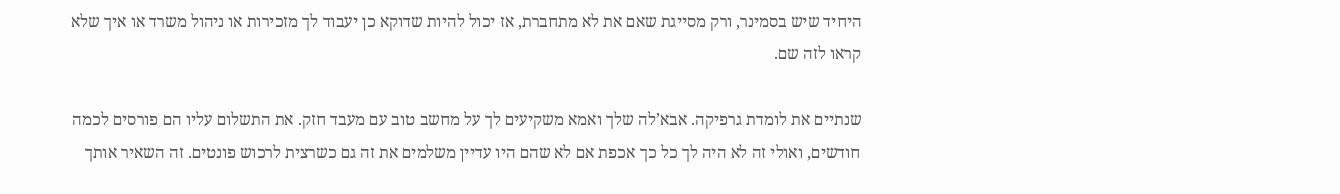היחיד שיש בסמינר, ורק מסייגת שאם את לא מתחברת, אז יכול להיות שדוקא כן יעבוד לך מזכירות או ניהול משרד או איך שלא קראו לזה שם.

שנתיים את לומדת גרפיקה. אבא’לה שלך ואמא משקיעים לך על מחשב טוב עם מעבד חזק. את התשלום עליו הם פורסים לכמה חודשים, ואולי זה לא היה לך כל כך אכפת אם לא שהם היו עדיין משלמים את זה גם כשרצית לרכוש פונטים. זה השאיר אותך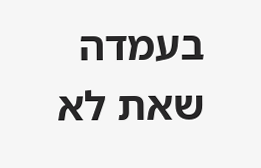בעמדה שאת לא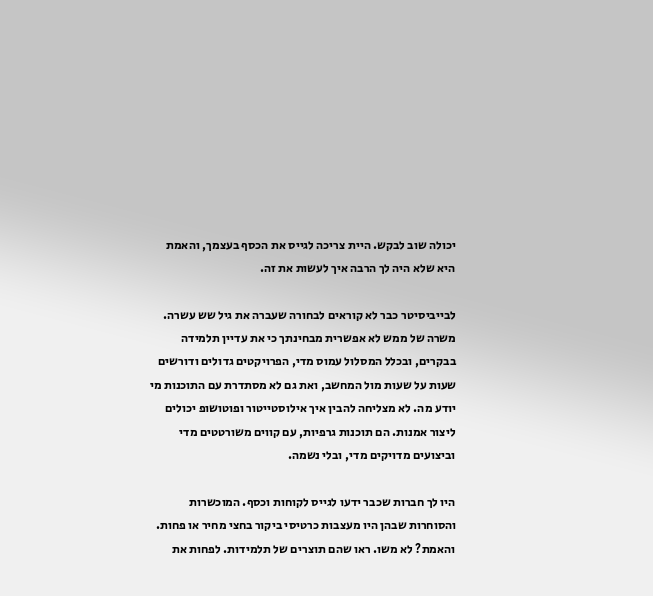יכולה שוב לבקש. היית צריכה לגייס את הכסף בעצמך, והאמת היא שלא היה לך הרבה איך לעשות את זה.

לבייביסיטר כבר לא קוראים לבחורה שעברה את גיל שש עשרה. משרה של ממש לא אפשרית מבחינתך כי את עדיין תלמידה בבקרים, ובכלל המסלול עמוס מדי, הפרויקטים גדולים ודורשים שעות על שעות מול המחשב, ואת גם לא מסתדרת עם התוכנות מי יודע מה. לא מצליחה להבין איך אילוסטייטור ופוטושופ יכולים ליצור אמנות. הם תוכנות גרפיות, עם קווים משורטטים מדי וביצועים מדויקים מדי, ובלי נשמה.

היו לך חברות שכבר ידעו לגייס לקוחות וכסף. המוכשרות והסוחרות שבהן היו מעצבות כרטיסי ביקור בחצי מחיר או פחות. והאמת? לא משו. ראו שהם תוצרים של תלמידות. לפחות את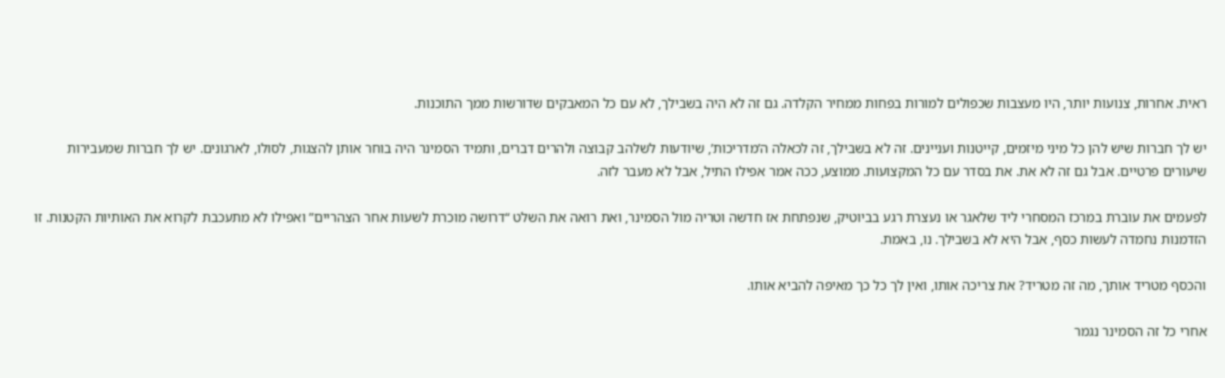ראית. אחרות, צנועות יותר, היו מעצבות שכפולים למורות בפחות ממחיר הקלדה. גם זה לא היה בשבילך, לא עם כל המאבקים שדורשות ממך התוכנות.

יש לך חברות שיש להן כל מיני מיזמים, קייטנות ועניינים. זה לא בשבילך, זה לכאלה ה’מדריכות’, שיודעות לשלהב קבוצה ולהרים דברים, ותמיד הסמינר היה בוחר אותן להצגות, לסולו, לארגונים. יש לך חברות שמעבירות שיעורים פרטיים. אבל גם זה לא את. את בסדר עם כל המקצועות. ממוצע, ככה אמר אפילו התיל, אבל לא מעבר לזה.

לפעמים את עוברת במרכז המסחרי ליד שלאגר או נעצרת רגע בביוטיק, שנפתחת אז חדשה וטריה מול הסמינר, ואת רואה את השלט “דרושה מוכרת לשעות אחר הצהריים” ואפילו לא מתעכבת לקרוא את האותיות הקטנות. זו הזדמנות נחמדה לעשות כסף, אבל היא לא בשבילך. נו, באמת.

והכסף מטריד אותך, מה זה מטריד? את צריכה אותו, ואין לך כל כך מאיפה להביא אותו.

אחרי כל זה הסמינר נגמר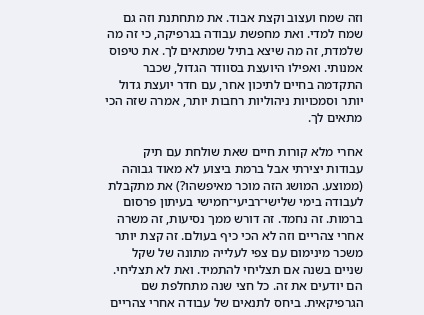וזה שמח ועצוב וקצת אבוד. את מתחתנת וזה גם שמח למדי. ואת מחפשת עבודה בגרפיקה, כי זה מה שלמדת, זה מה שיצא בתיל שמתאים לך. את טיפוס אמנותי. ואפילו היועצת בסוודר הגדול, שכבר התקדמה בחיים לתיכון אחר, עם חדר יועצת גדול יותר וסמכויות ניהוליות רחבות יותר, אמרה שזה הכי מתאים לך.

אחרי מלא קורות חיים שאת שולחת עם תיק עבודות יצירתי אבל ברמת ביצוע לא מאוד גבוהה (ממוצע. המושג הזה מוכר מאיפשהו?) את מתקבלת לעבודה בימי שלישי־רביעי־חמישי בעיתון פרסום ברמות. זה נחמד. זה דורש ממך נסיעות, זה משרה אחרי צהריים וזה לא הכי כיף בעולם. זה קצת יותר משכר מינימום עם צפי לעלייה מתונה של שקל שניים בשנה אם תצליחי להתמיד. ואת לא תצליחי. הם יודעים את זה. כל חצי שנה מתחלפת שם הגרפיקאית. ביחס לתנאים של עבודה אחרי צהריים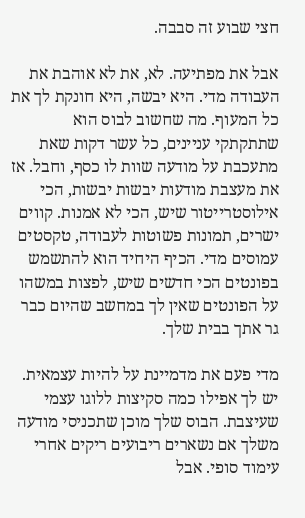חצי שבוע זה סבבה.

אבל את מפתיעה. לא, את לא אוהבת את העבודה מדי. היא יבשה, היא חונקת לך את כל המעוף. מה שחשוב לבוס הוא שתתקתקי עניינים, כל עשר דקות שאת מתעכבת על מודעה שוות לו כסף, וחבל. אז את מעצבת מודעות יבשות יבשות, הכי אילוסטרייטור שיש, הכי לא אמנות. קווים ישרים, תמונות פשוטות לעבודה, טקסטים עמוסים מדי. הכיף היחיד הוא להתשמש בפונטים הכי חדשים שיש, לפצות במשהו על הפונטים שאין לך במחשב שהיום כבר גר אתך בבית שלך.

מדי פעם את מדמיינת על להיות עצמאית. יש לך אפילו כמה סקיצות ללוגו עצמי שעיצבת. הבוס שלך מוכן שתכניסי מודעה משלך אם נשארים ריבועים ריקים אחרי עימוד סופי. אבל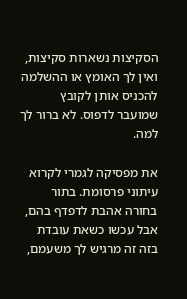הסקיצות נשארות סקיצות, ואין לך האומץ או ההשלמה להכניס אותן לקובץ שמועבר לדפוס. לא ברור לך למה.

את מפסיקה לגמרי לקרוא עיתוני פרסומת. בתור בחורה אהבת לדפדף בהם, אבל עכשו כשאת עובדת בזה זה מרגיש לך משעמם,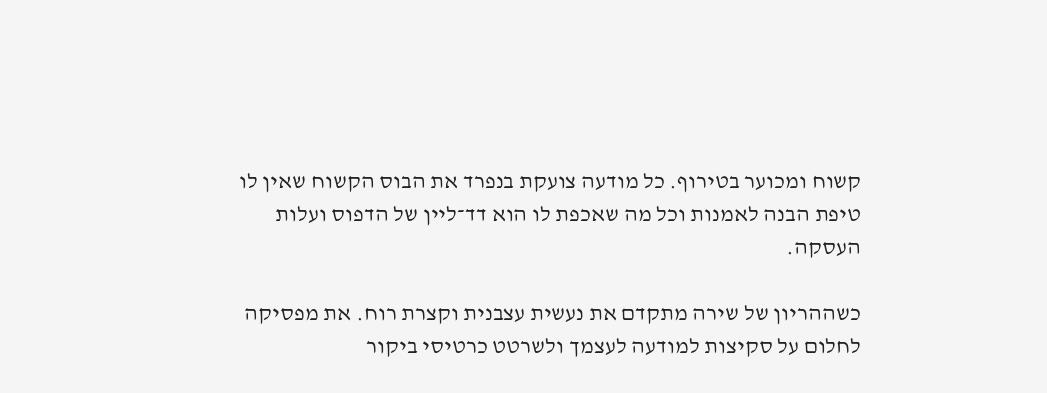קשוח ומכוער בטירוף. כל מודעה צועקת בנפרד את הבוס הקשוח שאין לו טיפת הבנה לאמנות וכל מה שאכפת לו הוא דד־ליין של הדפוס ועלות העסקה.

כשההריון של שירה מתקדם את נעשית עצבנית וקצרת רוח. את מפסיקה לחלום על סקיצות למודעה לעצמך ולשרטט כרטיסי ביקור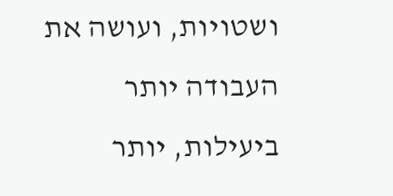ושטויות, ועושה את העבודה יותר ביעילות, יותר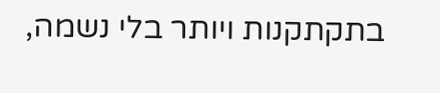בתקתקנות ויותר בלי נשמה,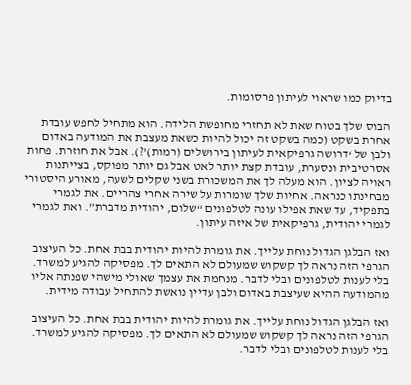בדיוק כמו שראוי לעיתון פרסומות.

הבוס שלך בטוח שאת לא תחזרי מחופשת הלידה. הוא מתחיל לחפש עובדת אחרת בשקט (כמה בשקט זה יכול להיות כשאת מעצבת את המודעה באדום ולבן של ‘דרושה גרפיקאית לעיתון בירושלים (רמות)’?). אבל את חוזרת. פחות אסרטיבית ונסערת, עובדת קצת יותר לאט אבל גם יותר מפוקס, בצייתנות ראויה לציון. הוא מעלה לך את המשכורת בשני שקלים לשעה, מאורע היסטורי מבחינתו כנראה. אחיות שלך שומרות על שירה אחרי צהריים. את לגמרי בתפקיד, עד שאת אפילו עונה לטלפונים “שלום, יהודית מדברת”. ואת לגמרי לגמרי יהודית, גרפיקאית של איזה עיתון.

ואז הבלגן הגדול נוחת עלייך. את גומרת להיות יהודית בבת אחת. כל העיצוב הגרפי הזה נראה לך קשקוש שמעולם לא התאים לך. מפסיקה להגיע למשרד. בלי לענות לטלפונים ובלי לדבר. מנחמת את עצמך שאולי מישהי שפנתה אליו מהמודעה ההיא שעיצבת באדום ולבן עדיין נואשת להתחיל עבודה מידית.

ואז הבלגן הגדול נוחת עלייך. את גומרת להיות יהודית בבת אחת. כל העיצוב הגרפי הזה נראה לך קשקוש שמעולם לא התאים לך. מפסיקה להגיע למשרד. בלי לענות לטלפונים ובלי לדבר.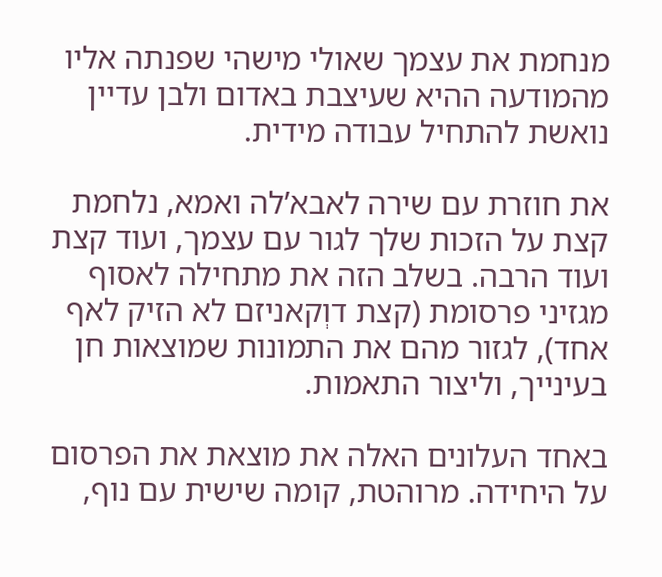מנחמת את עצמך שאולי מישהי שפנתה אליו מהמודעה ההיא שעיצבת באדום ולבן עדיין נואשת להתחיל עבודה מידית.

את חוזרת עם שירה לאבא’לה ואמא, נלחמת קצת על הזכות שלך לגור עם עצמך, ועוד קצת ועוד הרבה. בשלב הזה את מתחילה לאסוף מגזיני פרסומת (קצת דוְקאניזם לא הזיק לאף אחד), לגזור מהם את התמונות שמוצאות חן בעינייך, וליצור התאמות.

באחד העלונים האלה את מוצאת את הפרסום על היחידה. מרוהטת, קומה שישית עם נוף,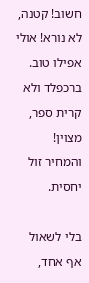חשוב! קטנה, לא נורא! אולי אפילו טוב. ברכפלד ולא קרית ספר, מצוין! והמחיר זול יחסית.

בלי לשאול אף אחד,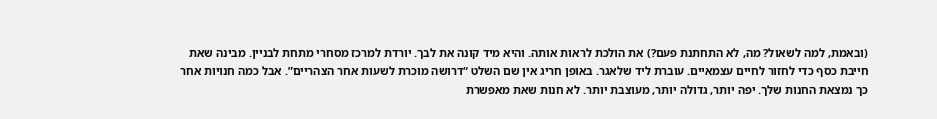(ובאמת, למה לשאול? מה, לא התחתנת פעם?) את הולכת לראות אותה. והיא מיד קונה את לבך. יורדת למרכז מסחרי מתחת לבניין. מבינה שאת חייבת כסף כדי לחזור לחיים עצמאיים. עוברת ליד שלאגר. באופן חריג אין שם השלט “דרושה מוכרת לשעות אחר הצהריים”. אבל כמה חנויות אחר כך נמצאת החנות שלך. יפה יותר, גדולה יותר, מעוצבת יותר. לא חנות שאת מאפשרת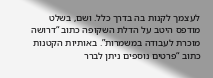לעצמך לקנות בה בדרך כלל. ושם, בשלט מודפס היטב על הדלת השקופה כתוב “דרושה מוכרת לעבודה במשמרות”. באותיות הקטנות כתוב “פרטים נוספים ניתן לברר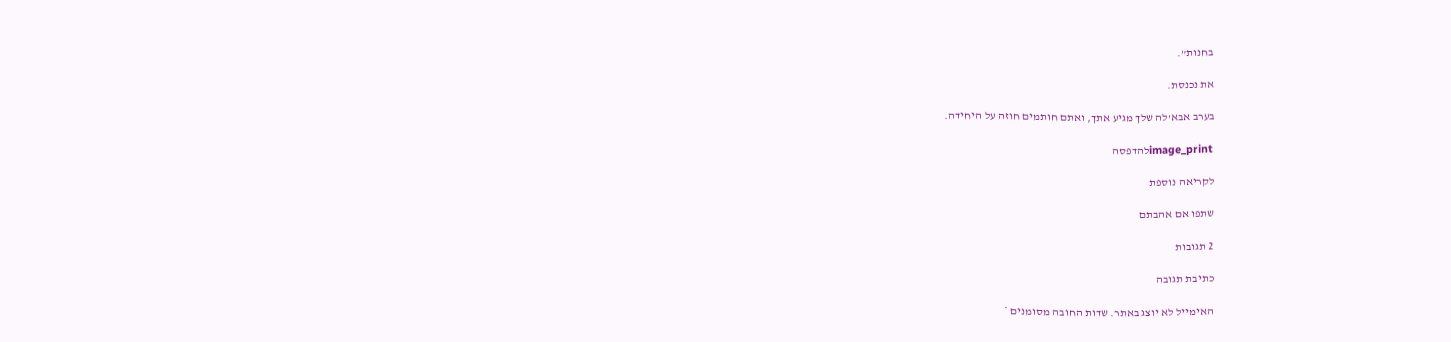בחנות”.

את נכנסת.

בערב אבא’לה שלך מגיע אתך, ואתם חותמים חוזה על היחידה.

image_printלהדפסה

לקריאה נוספת

שתפו אם אהבתם

2 תגובות

כתיבת תגובה

האימייל לא יוצג באתר. שדות החובה מסומנים *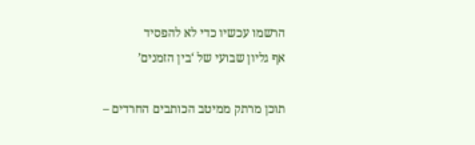הרשמו עכשיו כדי לא להפסיד
אף גליון שבועי של ‘בין הזמנים’

תוכן מרתק ממיטב הכותבים החרדים –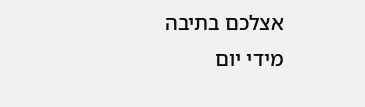אצלכם בתיבה מידי יום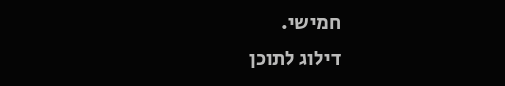חמישי.
דילוג לתוכן